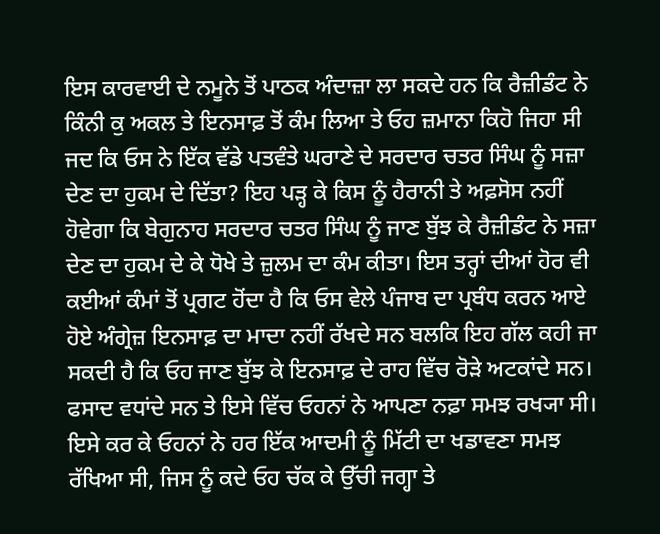ਇਸ ਕਾਰਵਾਈ ਦੇ ਨਮੂਨੇ ਤੋਂ ਪਾਠਕ ਅੰਦਾਜ਼ਾ ਲਾ ਸਕਦੇ ਹਨ ਕਿ ਰੈਜ਼ੀਡੰਟ ਨੇ ਕਿੰਨੀ ਕੁ ਅਕਲ ਤੇ ਇਨਸਾਫ਼ ਤੋਂ ਕੰਮ ਲਿਆ ਤੇ ਓਹ ਜ਼ਮਾਨਾ ਕਿਹੋ ਜਿਹਾ ਸੀ ਜਦ ਕਿ ਓਸ ਨੇ ਇੱਕ ਵੱਡੇ ਪਤਵੰਤੇ ਘਰਾਣੇ ਦੇ ਸਰਦਾਰ ਚਤਰ ਸਿੰਘ ਨੂੰ ਸਜ਼ਾ ਦੇਣ ਦਾ ਹੁਕਮ ਦੇ ਦਿੱਤਾ? ਇਹ ਪੜ੍ਹ ਕੇ ਕਿਸ ਨੂੰ ਹੈਰਾਨੀ ਤੇ ਅਫ਼ਸੋਸ ਨਹੀਂ ਹੋਵੇਗਾ ਕਿ ਬੇਗੁਨਾਹ ਸਰਦਾਰ ਚਤਰ ਸਿੰਘ ਨੂੰ ਜਾਣ ਬੁੱਝ ਕੇ ਰੈਜ਼ੀਡੰਟ ਨੇ ਸਜ਼ਾ ਦੇਣ ਦਾ ਹੁਕਮ ਦੇ ਕੇ ਧੋਖੇ ਤੇ ਜ਼ੁਲਮ ਦਾ ਕੰਮ ਕੀਤਾ। ਇਸ ਤਰ੍ਹਾਂ ਦੀਆਂ ਹੋਰ ਵੀ ਕਈਆਂ ਕੰਮਾਂ ਤੋਂ ਪ੍ਰਗਟ ਹੋਂਦਾ ਹੈ ਕਿ ਓਸ ਵੇਲੇ ਪੰਜਾਬ ਦਾ ਪ੍ਰਬੰਧ ਕਰਨ ਆਏ ਹੋਏ ਅੰਗ੍ਰੇਜ਼ ਇਨਸਾਫ਼ ਦਾ ਮਾਦਾ ਨਹੀਂ ਰੱਖਦੇ ਸਨ ਬਲਕਿ ਇਹ ਗੱਲ ਕਹੀ ਜਾ ਸਕਦੀ ਹੈ ਕਿ ਓਹ ਜਾਣ ਬੁੱਝ ਕੇ ਇਨਸਾਫ਼ ਦੇ ਰਾਹ ਵਿੱਚ ਰੋੜੇ ਅਟਕਾਂਦੇ ਸਨ। ਫਸਾਦ ਵਧਾਂਦੇ ਸਨ ਤੇ ਇਸੇ ਵਿੱਚ ਓਹਨਾਂ ਨੇ ਆਪਣਾ ਨਫ਼ਾ ਸਮਝ ਰਖ੍ਯਾ ਸੀ। ਇਸੇ ਕਰ ਕੇ ਓਹਨਾਂ ਨੇ ਹਰ ਇੱਕ ਆਦਮੀ ਨੂੰ ਮਿੱਟੀ ਦਾ ਖਡਾਵਣਾ ਸਮਝ ਰੱਖਿਆ ਸੀ, ਜਿਸ ਨੂੰ ਕਦੇ ਓਹ ਚੱਕ ਕੇ ਉੱਚੀ ਜਗ੍ਹਾ ਤੇ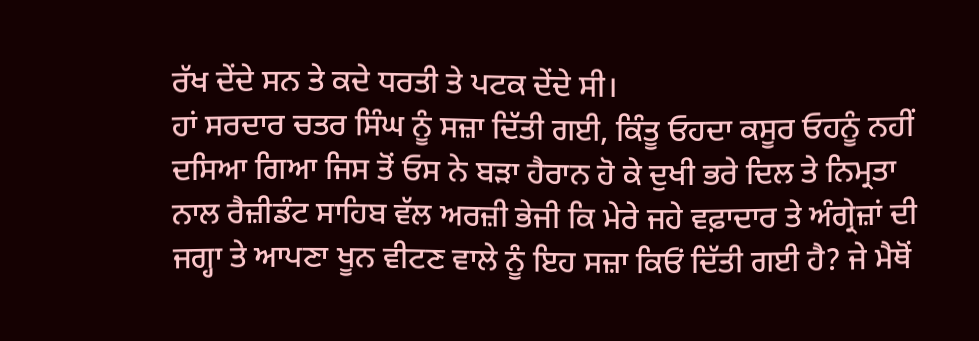ਰੱਖ ਦੇਂਦੇ ਸਨ ਤੇ ਕਦੇ ਧਰਤੀ ਤੇ ਪਟਕ ਦੇਂਦੇ ਸੀ।
ਹਾਂ ਸਰਦਾਰ ਚਤਰ ਸਿੰਘ ਨੂੰ ਸਜ਼ਾ ਦਿੱਤੀ ਗਈ, ਕਿੰਤੂ ਓਹਦਾ ਕਸੂਰ ਓਹਨੂੰ ਨਹੀਂ ਦਸਿਆ ਗਿਆ ਜਿਸ ਤੋਂ ਓਸ ਨੇ ਬੜਾ ਹੈਰਾਨ ਹੋ ਕੇ ਦੁਖੀ ਭਰੇ ਦਿਲ ਤੇ ਨਿਮ੍ਰਤਾ ਨਾਲ ਰੈਜ਼ੀਡੰਟ ਸਾਹਿਬ ਵੱਲ ਅਰਜ਼ੀ ਭੇਜੀ ਕਿ ਮੇਰੇ ਜਹੇ ਵਫ਼ਾਦਾਰ ਤੇ ਅੰਗ੍ਰੇਜ਼ਾਂ ਦੀ ਜਗ੍ਹਾ ਤੇ ਆਪਣਾ ਖੂਨ ਵੀਟਣ ਵਾਲੇ ਨੂੰ ਇਹ ਸਜ਼ਾ ਕਿਓਂ ਦਿੱਤੀ ਗਈ ਹੈ? ਜੇ ਮੈਥੋਂ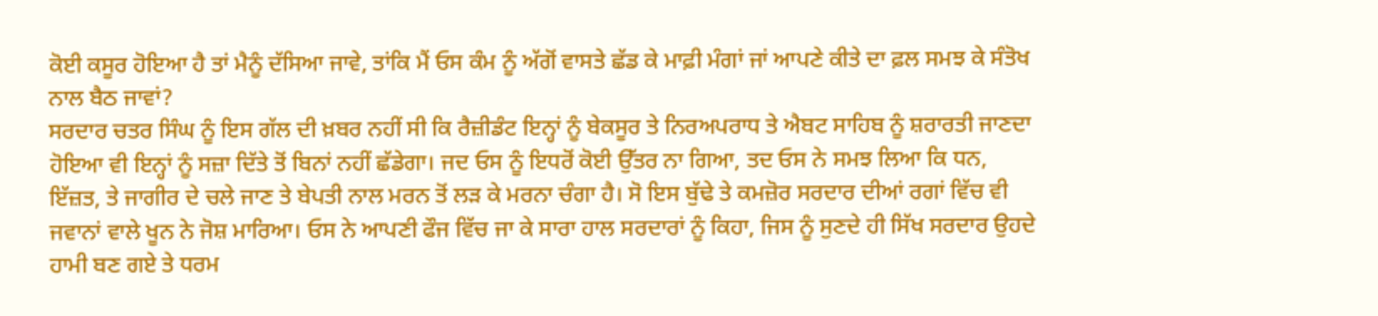ਕੋਈ ਕਸੂਰ ਹੋਇਆ ਹੈ ਤਾਂ ਮੈਨੂੰ ਦੱਸਿਆ ਜਾਵੇ, ਤਾਂਕਿ ਮੈਂ ਓਸ ਕੰਮ ਨੂੰ ਅੱਗੋਂ ਵਾਸਤੇ ਛੱਡ ਕੇ ਮਾਫ਼ੀ ਮੰਗਾਂ ਜਾਂ ਆਪਣੇ ਕੀਤੇ ਦਾ ਫ਼ਲ ਸਮਝ ਕੇ ਸੰਤੋਖ ਨਾਲ ਬੈਠ ਜਾਵਾਂ?
ਸਰਦਾਰ ਚਤਰ ਸਿੰਘ ਨੂੰ ਇਸ ਗੱਲ ਦੀ ਖ਼ਬਰ ਨਹੀਂ ਸੀ ਕਿ ਰੈਜ਼ੀਡੰਟ ਇਨ੍ਹਾਂ ਨੂੰ ਬੇਕਸੂਰ ਤੇ ਨਿਰਅਪਰਾਧ ਤੇ ਐਬਟ ਸਾਹਿਬ ਨੂੰ ਸ਼ਰਾਰਤੀ ਜਾਣਦਾ ਹੋਇਆ ਵੀ ਇਨ੍ਹਾਂ ਨੂੰ ਸਜ਼ਾ ਦਿੱਤੇ ਤੋਂ ਬਿਨਾਂ ਨਹੀਂ ਛੱਡੇਗਾ। ਜਦ ਓਸ ਨੂੰ ਇਧਰੋਂ ਕੋਈ ਉੱਤਰ ਨਾ ਗਿਆ, ਤਦ ਓਸ ਨੇ ਸਮਝ ਲਿਆ ਕਿ ਧਨ, ਇੱਜ਼ਤ, ਤੇ ਜਾਗੀਰ ਦੇ ਚਲੇ ਜਾਣ ਤੇ ਬੇਪਤੀ ਨਾਲ ਮਰਨ ਤੋਂ ਲੜ ਕੇ ਮਰਨਾ ਚੰਗਾ ਹੈ। ਸੋ ਇਸ ਬੁੱਢੇ ਤੇ ਕਮਜ਼ੋਰ ਸਰਦਾਰ ਦੀਆਂ ਰਗਾਂ ਵਿੱਚ ਵੀ ਜਵਾਨਾਂ ਵਾਲੇ ਖੂਨ ਨੇ ਜੋਸ਼ ਮਾਰਿਆ। ਓਸ ਨੇ ਆਪਣੀ ਫੌਜ ਵਿੱਚ ਜਾ ਕੇ ਸਾਰਾ ਹਾਲ ਸਰਦਾਰਾਂ ਨੂੰ ਕਿਹਾ, ਜਿਸ ਨੂੰ ਸੁਣਦੇ ਹੀ ਸਿੱਖ ਸਰਦਾਰ ਉਹਦੇ ਹਾਮੀ ਬਣ ਗਏ ਤੇ ਧਰਮ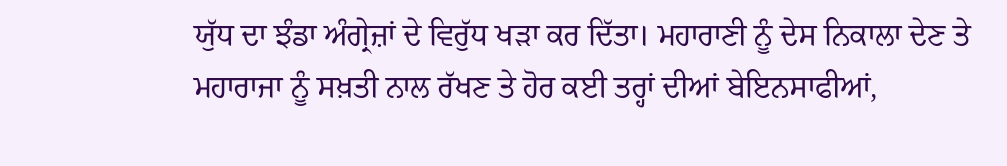ਯੁੱਧ ਦਾ ਝੰਡਾ ਅੰਗ੍ਰੇਜ਼ਾਂ ਦੇ ਵਿਰੁੱਧ ਖੜਾ ਕਰ ਦਿੱਤਾ। ਮਹਾਰਾਣੀ ਨੂੰ ਦੇਸ ਨਿਕਾਲਾ ਦੇਣ ਤੇ ਮਹਾਰਾਜਾ ਨੂੰ ਸਖ਼ਤੀ ਨਾਲ ਰੱਖਣ ਤੇ ਹੋਰ ਕਈ ਤਰ੍ਹਾਂ ਦੀਆਂ ਬੇਇਨਸਾਫੀਆਂ,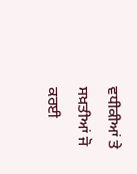ਵਧੀਕੀਆਂ ਤੇ ਸਖ਼ਤੀਆਂ ਜੋ ਕਰਈ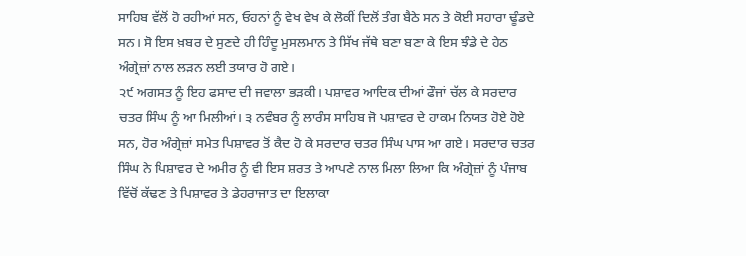ਸਾਹਿਬ ਵੱਲੋਂ ਹੋ ਰਹੀਆਂ ਸਨ, ਓਹਨਾਂ ਨੂੰ ਵੇਖ ਵੇਖ ਕੇ ਲੋਕੀਂ ਦਿਲੋਂ ਤੰਗ ਬੈਠੇ ਸਨ ਤੇ ਕੋਈ ਸਹਾਰਾ ਢੂੰਡਦੇ ਸਨ। ਸੋ ਇਸ ਖ਼ਬਰ ਦੇ ਸੁਣਦੇ ਹੀ ਹਿੰਦੂ ਮੁਸਲਮਾਨ ਤੇ ਸਿੱਖ ਜੱਥੇ ਬਣਾ ਬਣਾ ਕੇ ਇਸ ਝੰਡੇ ਦੇ ਹੇਠ ਅੰਗ੍ਰੇਜ਼ਾਂ ਨਾਲ ਲੜਨ ਲਈ ਤਯਾਰ ਹੋ ਗਏ।
੨੯ ਅਗਸਤ ਨੂੰ ਇਹ ਫਸਾਦ ਦੀ ਜਵਾਲਾ ਭੜਕੀ। ਪਸ਼ਾਵਰ ਆਦਿਕ ਦੀਆਂ ਫੌਜਾਂ ਚੱਲ ਕੇ ਸਰਦਾਰ ਚਤਰ ਸਿੰਘ ਨੂੰ ਆ ਮਿਲੀਆਂ। ੩ ਨਵੰਬਰ ਨੂੰ ਲਾਰੰਸ ਸਾਹਿਬ ਜੋ ਪਸ਼ਾਵਰ ਦੇ ਹਾਕਮ ਨਿਯਤ ਹੋਏ ਹੋਏ ਸਨ, ਹੋਰ ਅੰਗ੍ਰੇਜ਼ਾਂ ਸਮੇਤ ਪਿਸ਼ਾਵਰ ਤੋਂ ਕੈਦ ਹੋ ਕੇ ਸਰਦਾਰ ਚਤਰ ਸਿੰਘ ਪਾਸ ਆ ਗਏ। ਸਰਦਾਰ ਚਤਰ ਸਿੰਘ ਨੇ ਪਿਸ਼ਾਵਰ ਦੇ ਅਮੀਰ ਨੂੰ ਵੀ ਇਸ ਸ਼ਰਤ ਤੇ ਆਪਣੇ ਨਾਲ ਮਿਲਾ ਲਿਆ ਕਿ ਅੰਗ੍ਰੇਜ਼ਾਂ ਨੂੰ ਪੰਜਾਬ ਵਿੱਚੋਂ ਕੱਢਣ ਤੇ ਪਿਸ਼ਾਵਰ ਤੇ ਡੇਹਰਾਜਾਤ ਦਾ ਇਲਾਕਾ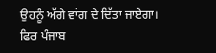ਉਹਨੂੰ ਅੱਗੇ ਵਾਂਗ ਦੇ ਦਿੱਤਾ ਜਾਏਗਾ। ਫਿਰ ਪੰਜਾਬ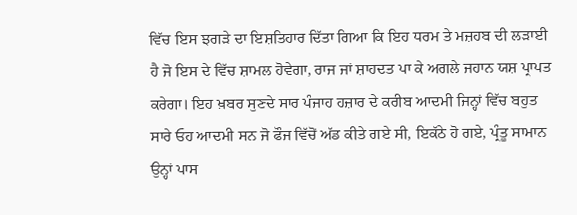ਵਿੱਚ ਇਸ ਝਗੜੇ ਦਾ ਇਸ਼ਤਿਹਾਰ ਦਿੱਤਾ ਗਿਆ ਕਿ ਇਹ ਧਰਮ ਤੇ ਮਜ਼ਹਬ ਦੀ ਲੜਾਈ ਹੈ ਜੋ ਇਸ ਦੇ ਵਿੱਚ ਸ਼ਾਮਲ ਹੋਵੇਗਾ, ਰਾਜ ਜਾਂ ਸ਼ਾਹਦਤ ਪਾ ਕੇ ਅਗਲੇ ਜਹਾਨ ਯਸ਼ ਪ੍ਰਾਪਤ ਕਰੇਗਾ। ਇਹ ਖ਼ਬਰ ਸੁਣਦੇ ਸਾਰ ਪੰਜਾਹ ਹਜ਼ਾਰ ਦੇ ਕਰੀਬ ਆਦਮੀ ਜਿਨ੍ਹਾਂ ਵਿੱਚ ਬਹੁਤ ਸਾਰੇ ਓਹ ਆਦਮੀ ਸਨ ਜੋ ਫੌਜ ਵਿੱਚੋਂ ਅੱਡ ਕੀਤੇ ਗਏ ਸੀ, ਇਕੱਠੇ ਹੋ ਗਏ, ਪ੍ਰੰਤੂ ਸਾਮਾਨ ਉਨ੍ਹਾਂ ਪਾਸ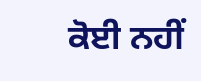ਕੋਈ ਨਹੀਂ